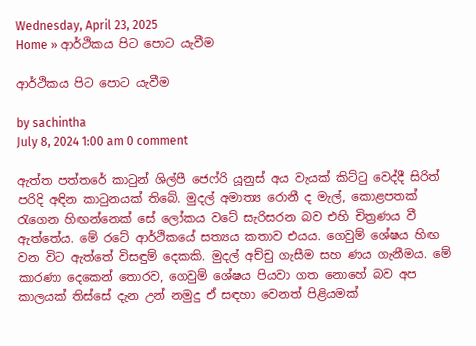Wednesday, April 23, 2025
Home » ආර්ථිකය පිට පොට යැවීම

ආර්ථිකය පිට පොට යැවීම

by sachintha
July 8, 2024 1:00 am 0 comment

ඇත්ත පත්තරේ කාටුන් ශිල්පී ජෙෆ්රි යූනුස් අය වැයක් කිට්ටු වෙද්දී සිරිත් පරිදි අඳින කාටුනයක් තිබේ. මුදල් අමාත්‍ය රොනී ද මැල්, කොළපතක් රැගෙන හිඟන්නෙක් සේ ලෝකය වටේ සැරිසරන බව එහි චිත්‍රණය වී ඇත්තේය. මේ රටේ ආර්ථිකයේ සත්‍යය කතාව එයය. ගෙවුම් ශේෂය හිඟ වන විට ඇත්තේ විසඳුම් දෙකකි. මුදල් අච්චු ගැසීම සහ ණය ගැනීමය. මේ කාරණා දෙකෙන් තොරව, ගෙවුම් ශේෂය පියවා ගත නොහේ බව අප කාලයක් තිස්සේ දැන උන් නමුදු ඒ සඳහා වෙනත් පිළියමක්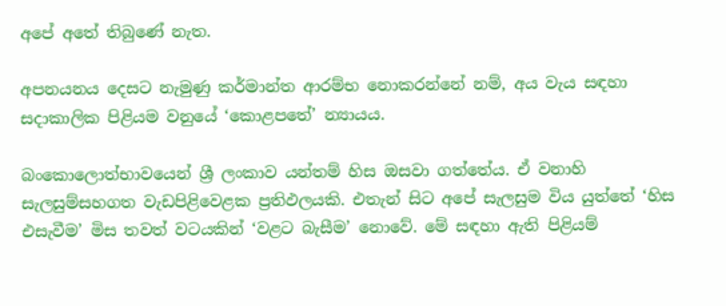අපේ අතේ තිබුණේ නැත.

අපනයනය දෙසට නැමුණු කර්මාන්ත ආරම්භ නොකරන්නේ නම්, අය වැය සඳහා සදාකාලික පිළියම වනුයේ ‘කොළපතේ’ න්‍යායය.

බංකොලොත්භාවයෙන් ශ්‍රී ලංකාව යන්තම් හිස ඔසවා ගත්තේය. ඒ වනාහි සැලසුම්සහගත වැඩපිළිවෙළක ප්‍රතිඵලයකි. එතැන් සිට අපේ සැලසුම විය යුත්තේ ‘හිස එසැවීම’ මිස තවත් වටයකින් ‘වළට බැසීම’ නොවේ. මේ සඳහා ඇති පිළියම්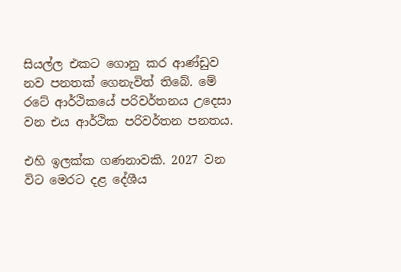සියල්ල එකට ගොනු කර ආණ්ඩුව නව පනතක් ගෙනැවිත් තිබේ. මේ රටේ ආර්ථිකයේ පරිවර්තනය උදෙසා වන එය ආර්ථික පරිවර්තන පනතය.

එහි ඉලක්ක ගණනාවකි. 2027 වන විට මෙරට දළ දේශීය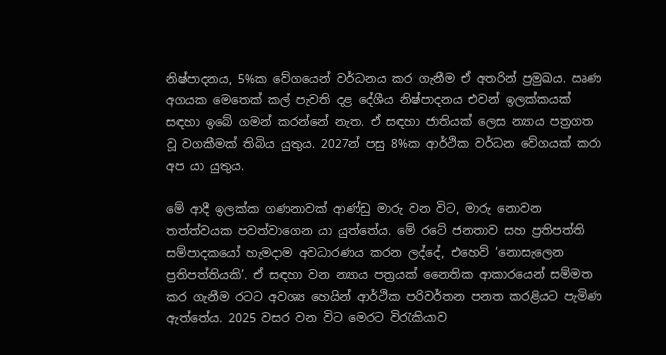නිෂ්පාදනය, 5%ක වේගයෙන් වර්ධනය කර ගැනීම ඒ අතරින් ප්‍රමුඛය. ඍණ අගයක මෙතෙක් කල් පැවති දළ දේශීය නිෂ්පාදනය එවන් ඉලක්කයක් සඳහා ඉබේ ගමන් කරන්නේ නැත. ඒ සඳහා ජාතියක් ලෙස න්‍යාය පත්‍රගත වූ වගකීමක් තිබිය යුතුය. 2027න් පසු 8%ක ආර්ථික වර්ධන වේගයක් කරා අප යා යුතුය.

මේ ආදී ඉලක්ක ගණනාවක් ආණ්ඩු මාරු වන විට, මාරු නොවන තත්ත්වයක පවත්වාගෙන යා යුත්තේය. මේ රටේ ජනතාව සහ ප්‍රතිපත්ති සම්පාදකයෝ හැමදාම අවධාරණය කරන ලද්දේ, එහෙව් ‘නොසැලෙන ප්‍රතිපත්තියකි’. ඒ සඳහා වන න්‍යාය පත්‍රයක් නෛතික ආකාරයෙන් සම්මත කර ගැනීම රටට අවශ්‍ය හෙයින් ආර්ථික පරිවර්තන පනත කරළියට පැමිණ ඇත්තේය. 2025 වසර වන විට මෙරට විරැකියාව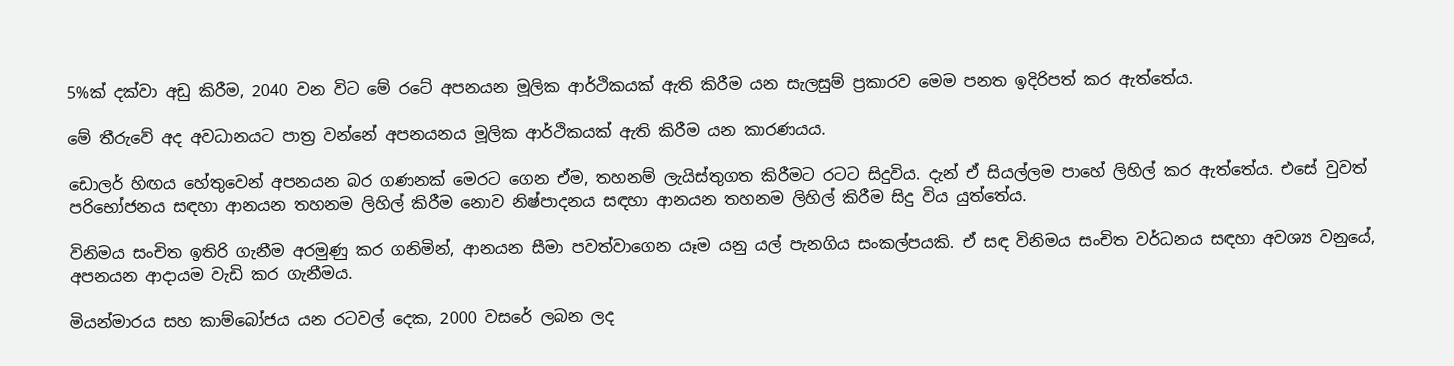5%ක් දක්වා අඩු කිරීම, 2040 වන විට මේ රටේ අපනයන මූලික ආර්ථිකයක් ඇති කිරීම යන සැලසුම් ප්‍රකාරව මෙම පනත ඉදිරිපත් කර ඇත්තේය.

මේ තීරුවේ අද අවධානයට පාත්‍ර වන්නේ අපනයනය මූලික ආර්ථිකයක් ඇති කිරීම යන කාරණයය.

ඩොලර් හිඟය හේතුවෙන් අපනයන බර ගණනක් මෙරට ගෙන ඒම, තහනම් ලැයිස්තුගත කිරීමට රටට සිදුවිය. දැන් ඒ සියල්ලම පාහේ ලිහිල් කර ඇත්තේය. එසේ වුවත් පරිභෝජනය සඳහා ආනයන තහනම ලිහිල් කිරීම නොව නිෂ්පාදනය සඳහා ආනයන තහනම ලිහිල් කිරීම සිදු විය යුත්තේය.

විනිමය සංචිත ඉතිරි ගැනීම අරමුණු කර ගනිමින්, ආනයන සීමා පවත්වාගෙන යෑම යනු යල් පැනගිය සංකල්පයකි. ඒ සඳ විනිමය සංචිත වර්ධනය සඳහා අවශ්‍ය වනුයේ, අපනයන ආදායම වැඩි කර ගැනීමය.

මියන්මාරය සහ කාම්බෝජය යන රටවල් දෙක, 2000 වසරේ ලබන ලද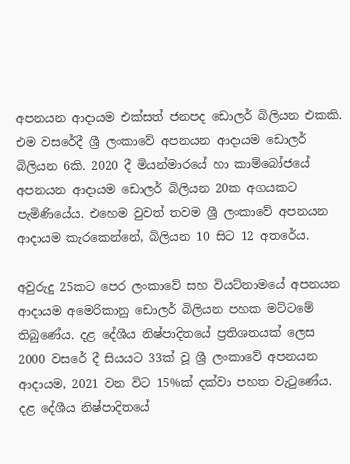අපනයන ආදායම එක්සත් ජනපද ඩොලර් බිලියන එකකි. එම වසරේදී ශ්‍රී ලංකාවේ අපනයන ආදායම ඩොලර් බිලියන 6කි. 2020 දී මියන්මාරයේ හා කාම්බෝජයේ අපනයන ආදායම ඩොලර් බිලියන 20ක අගයකට පැමිණියේය. එහෙම වුවත් තවම ශ්‍රී ලංකාවේ අපනයන ආදායම කැරකෙන්නේ, බිලියන 10 සිට 12 අතරේය.

අවුරුදු 25කට පෙර ලංකාවේ සහ වියට්නාමයේ අපනයන ආදායම අමෙරිකානු ඩොලර් බිලියන පහක මට්ටමේ තිබුණේය. දළ දේශීය නිෂ්පාදිතයේ ප්‍රතිශතයක් ලෙස 2000 වසරේ දී සියයට 33ක් වූ ශ්‍රී ලංකාවේ අපනයන ආදායම, 2021 වන විට 15%ක් දක්වා පහත වැටුණේය. දළ දේශීය නිෂ්පාදිතයේ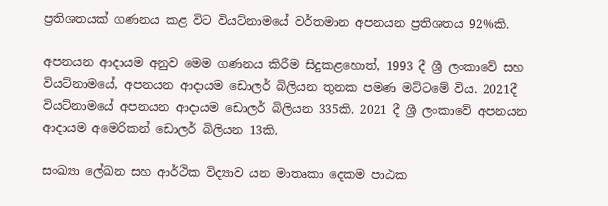ප්‍රතිශතයක් ගණනය කළ විට වියට්නාමයේ වර්තමාන අපනයන ප්‍රතිශතය 92%කි.

අපනයන ආදායම අනුව මෙම ගණනය කිරීම සිදුකළහොත්, 1993 දී ශ්‍රී ලංකාවේ සහ වියට්නාමයේ, අපනයන ආදායම ඩොලර් බිලියන තුනක පමණ මට්ටමේ විය. 2021දී වියට්නාමයේ අපනයන ආදායම ඩොලර් බිලියන 335කි. 2021 දී ශ්‍රී ලංකාවේ අපනයන ආදායම අමෙරිකන් ඩොලර් බිලියන 13කි.

සංඛ්‍යා ලේඛන සහ ආර්ථික විද්‍යාව යන මාතෘකා දෙකම පාඨක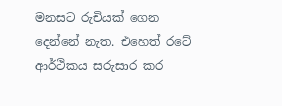මනසට රුචියක් ගෙන දෙන්නේ නැත. එහෙත් රටේ ආර්ථිකය සරුසාර කර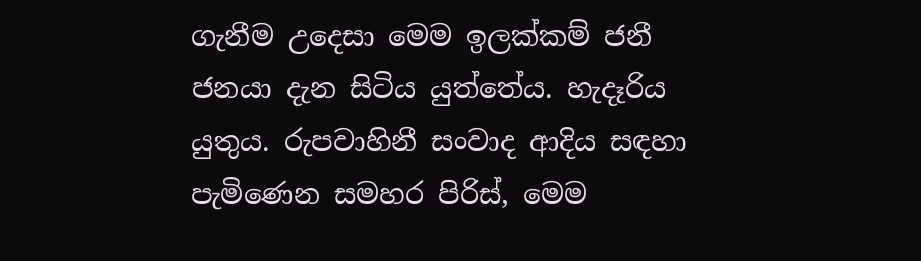ගැනීම උදෙසා මෙම ඉලක්කම් ජනී ජනයා දැන සිටිය යුත්තේය. හැදෑරිය යුතුය. රුපවාහිනී සංවාද ආදිය සඳහා පැමිණෙන සමහර පිරිස්, මෙම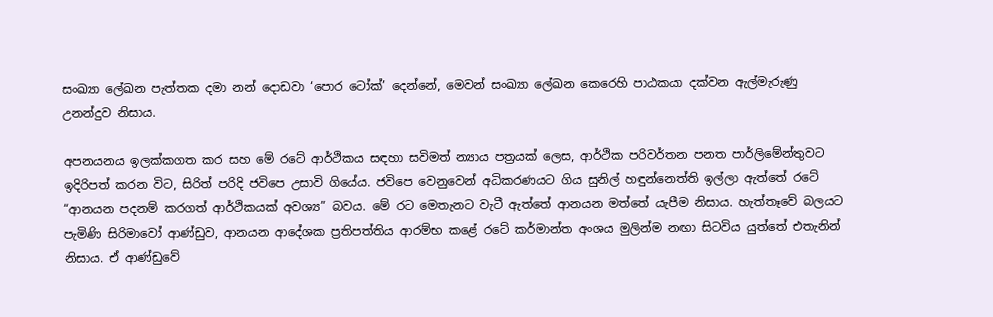සංඛ්‍යා ලේඛන පැත්තක දමා නන් දොඩවා ‘පොර ටෝක්’ දෙන්නේ, මෙවන් සංඛ්‍යා ලේඛන කෙරෙහි පාඨකයා දක්වන ඇල්මැරුණු උනන්දුව නිසාය.

අපනයනය ඉලක්කගත කර සහ මේ රටේ ආර්ථිකය සඳහා සවිමත් න්‍යාය පත්‍රයක් ලෙස, ආර්ථික පරිවර්තන පනත පාර්ලිමේන්තුවට ඉදිරිපත් කරන විට, සිරිත් පරිදි ජවිපෙ උසාවි ගියේය. ජවිපෙ වෙනුවෙන් අධිකරණයට ගිය සුනිල් හඳුන්නෙත්ති ඉල්ලා ඇත්තේ රටේ “ආනයන පදනම් කරගත් ආර්ථිකයක් අවශ්‍ය” බවය. මේ රට මෙතැනට වැටී ඇත්තේ ආනයන මත්තේ යැපීම නිසාය. හැත්තෑවේ බලයට පැමිණි සිරිමාවෝ ආණ්ඩුව, ආනයන ආදේශක ප්‍රතිපත්තිය ආරම්භ කළේ රටේ කර්මාන්ත අංශය මුලින්ම නඟා සිටවිය යුත්තේ එතැනින් නිසාය. ඒ ආණ්ඩුවේ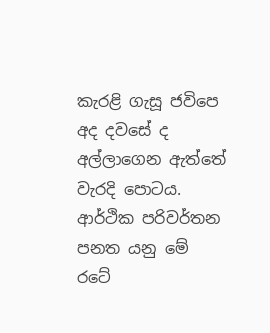කැරළි ගැසූ ජවිපෙ අද දවසේ ද අල්ලාගෙන ඇත්තේ වැරදි පොටය. ආර්ථික පරිවර්තන පනත යනු මේ රටේ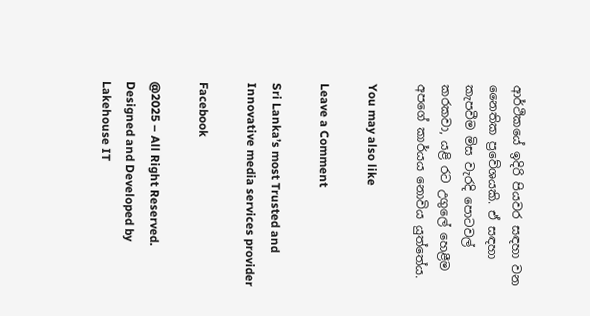ආර්ථිකයේ ඉදිරි පියවර සඳහා වන නෛතික ප්‍රවේශයකි. ඒ සඳහා කැපවීම මිස වැරදි පොටවල් කරකවා, යළි රට උගුලේ හෙළීම අපගේ කාර්යය නොවිය යුත්තේය.

You may also like

Leave a Comment

Sri Lanka’s most Trusted and Innovative media services provider

Facebook

@2025 – All Right Reserved. Designed and Developed by Lakehouse IT